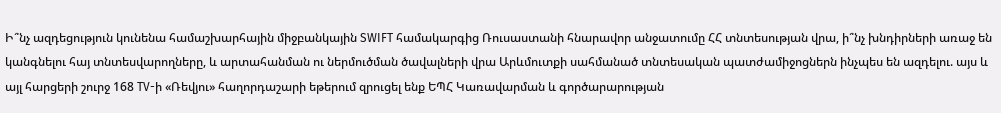Ի՞նչ ազդեցություն կունենա համաշխարհային միջբանկային SWIFT համակարգից Ռուսաստանի հնարավոր անջատումը ՀՀ տնտեսության վրա, ի՞նչ խնդիրների առաջ են կանգնելու հայ տնտեսվարողները, և արտահանման ու ներմուծման ծավալների վրա Արևմուտքի սահմանած տնտեսական պատժամիջոցներն ինչպես են ազդելու. այս և այլ հարցերի շուրջ 168 TV-ի «Ռեվյու» հաղորդաշարի եթերում զրուցել ենք ԵՊՀ Կառավարման և գործարարության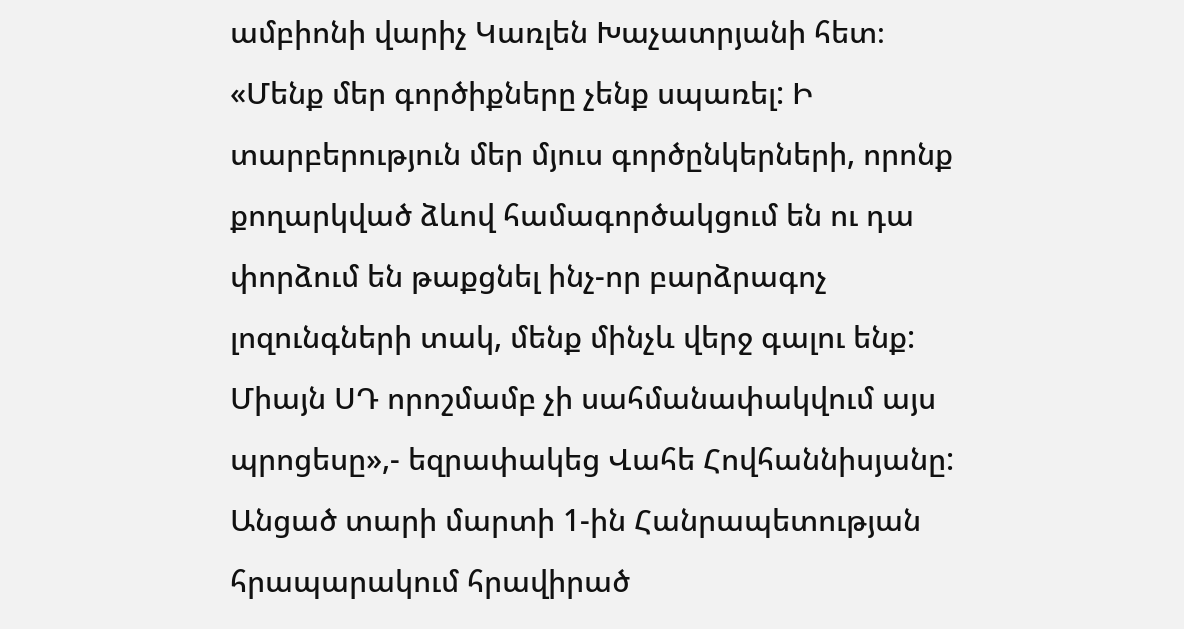ամբիոնի վարիչ Կառլեն Խաչատրյանի հետ։
«Մենք մեր գործիքները չենք սպառել: Ի տարբերություն մեր մյուս գործընկերների, որոնք քողարկված ձևով համագործակցում են ու դա փորձում են թաքցնել ինչ-որ բարձրագոչ լոզունգների տակ, մենք մինչև վերջ գալու ենք: Միայն ՍԴ որոշմամբ չի սահմանափակվում այս պրոցեսը»,- եզրափակեց Վահե Հովհաննիսյանը:
Անցած տարի մարտի 1-ին Հանրապետության հրապարակում հրավիրած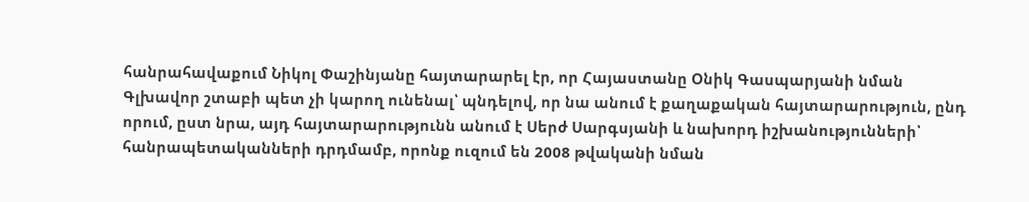հանրահավաքում Նիկոլ Փաշինյանը հայտարարել էր, որ Հայաստանը Օնիկ Գասպարյանի նման Գլխավոր շտաբի պետ չի կարող ունենալ՝ պնդելով, որ նա անում է քաղաքական հայտարարություն, ընդ որում, ըստ նրա, այդ հայտարարությունն անում է Սերժ Սարգսյանի և նախորդ իշխանությունների՝ հանրապետականների դրդմամբ, որոնք ուզում են 2008 թվականի նման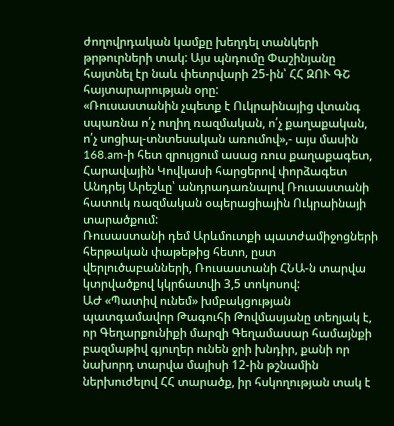ժողովրդական կամքը խեղդել տանկերի թրթուրների տակ: Այս պնդումը Փաշինյանը հայտնել էր նաև փետրվարի 25-ին՝ ՀՀ ԶՈՒ ԳՇ հայտարարության օրը:
«Ռուսաստանին չպետք է Ուկրաինայից վտանգ սպառնա ո՛չ ուղիղ ռազմական, ո՛չ քաղաքական, ո՛չ սոցիալ-տնտեսական առումով»,- այս մասին 168.am-ի հետ զրույցում ասաց ռուս քաղաքագետ, Հարավային Կովկասի հարցերով փորձագետ Անդրեյ Արեշևը՝ անդրադառնալով Ռուսաստանի հատուկ ռազմական օպերացիային Ուկրաինայի տարածքում:
Ռուսաստանի դեմ Արևմուտքի պատժամիջոցների հերթական փաթեթից հետո, ըստ վերլուծաբանների, Ռուսաստանի ՀՆԱ-ն տարվա կտրվածքով կկրճատվի 3,5 տոկոսով:
ԱԺ «Պատիվ ունեմ» խմբակցության պատգամավոր Թագուհի Թովմասյանը տեղյակ է, որ Գեղարքունիքի մարզի Գեղամասար համայնքի բազմաթիվ գյուղեր ունեն ջրի խնդիր, քանի որ նախորդ տարվա մայիսի 12-ին թշնամին ներխուժելով ՀՀ տարածք, իր հսկողության տակ է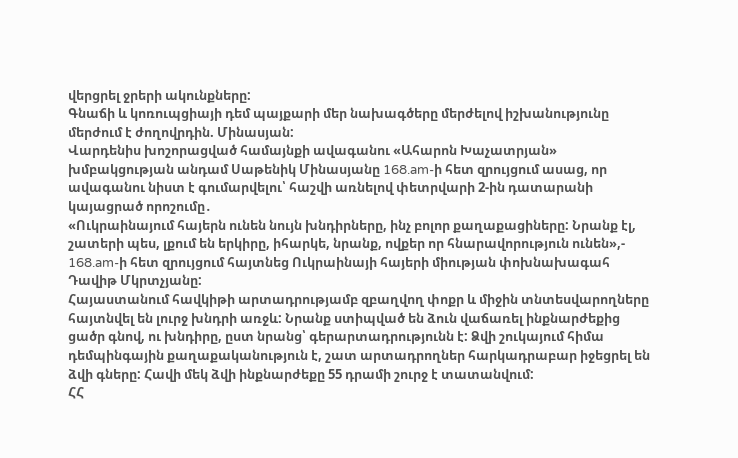վերցրել ջրերի ակունքները:
Գնաճի և կոռուպցիայի դեմ պայքարի մեր նախագծերը մերժելով իշխանությունը մերժում է ժողովրդին. Մինասյան:
Վարդենիս խոշորացված համայնքի ավագանու «Ահարոն Խաչատրյան» խմբակցության անդամ Սաթենիկ Մինասյանը 168.am-ի հետ զրույցում ասաց, որ ավագանու նիստ է գումարվելու՝ հաշվի առնելով փետրվարի 2-ին դատարանի կայացրած որոշումը․
«Ուկրաինայում հայերն ունեն նույն խնդիրները, ինչ բոլոր քաղաքացիները: Նրանք էլ, շատերի պես, լքում են երկիրը, իհարկե, նրանք, ովքեր որ հնարավորություն ունեն»,- 168.am-ի հետ զրույցում հայտնեց Ուկրաինայի հայերի միության փոխնախագահ Դավիթ Մկրտչյանը:
Հայաստանում հավկիթի արտադրությամբ զբաղվող փոքր և միջին տնտեսվարողները հայտնվել են լուրջ խնդրի առջև: Նրանք ստիպված են ձուն վաճառել ինքնարժեքից ցածր գնով, ու խնդիրը, ըստ նրանց՝ գերարտադրությունն է: Ձվի շուկայում հիմա դեմպինգային քաղաքականություն է, շատ արտադրողներ հարկադրաբար իջեցրել են ձվի գները: Հավի մեկ ձվի ինքնարժեքը 55 դրամի շուրջ է տատանվում:
ՀՀ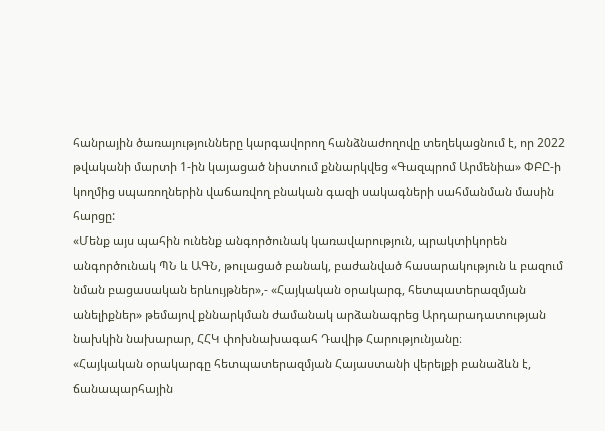հանրային ծառայությունները կարգավորող հանձնաժողովը տեղեկացնում է, որ 2022 թվականի մարտի 1-ին կայացած նիստում քննարկվեց «Գազպրոմ Արմենիա» ՓԲԸ-ի կողմից սպառողներին վաճառվող բնական գազի սակագների սահմանման մասին հարցը:
«Մենք այս պահին ունենք անգործունակ կառավարություն, պրակտիկորեն անգործունակ ՊՆ և ԱԳՆ, թուլացած բանակ, բաժանված հասարակություն և բազում նման բացասական երևույթներ»,- «Հայկական օրակարգ, հետպատերազմյան անելիքներ» թեմայով քննարկման ժամանակ արձանագրեց Արդարադատության նախկին նախարար, ՀՀԿ փոխնախագահ Դավիթ Հարությունյանը։
«Հայկական օրակարգը հետպատերազմյան Հայաստանի վերելքի բանաձևն է, ճանապարհային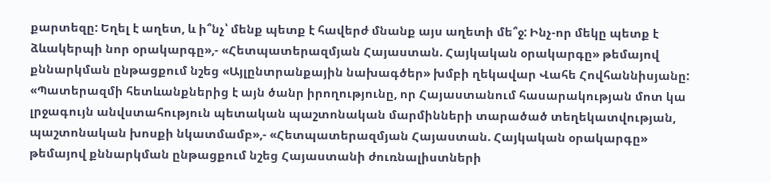քարտեզը: Եղել է աղետ, և ի՞նչ՝ մենք պետք է հավերժ մնանք այս աղետի մե՞ջ: Ինչ-որ մեկը պետք է ձևակերպի նոր օրակարգը»,- «Հետպատերազմյան Հայաստան. Հայկական օրակարգը» թեմայով քննարկման ընթացքում նշեց «Այլընտրանքային նախագծեր» խմբի ղեկավար Վահե Հովհաննիսյանը:
«Պատերազմի հետևանքներից է այն ծանր իրողությունը, որ Հայաստանում հասարակության մոտ կա լրջագույն անվստահություն պետական պաշտոնական մարմինների տարածած տեղեկատվության, պաշտոնական խոսքի նկատմամբ»,- «Հետպատերազմյան Հայաստան. Հայկական օրակարգը» թեմայով քննարկման ընթացքում նշեց Հայաստանի ժուռնալիստների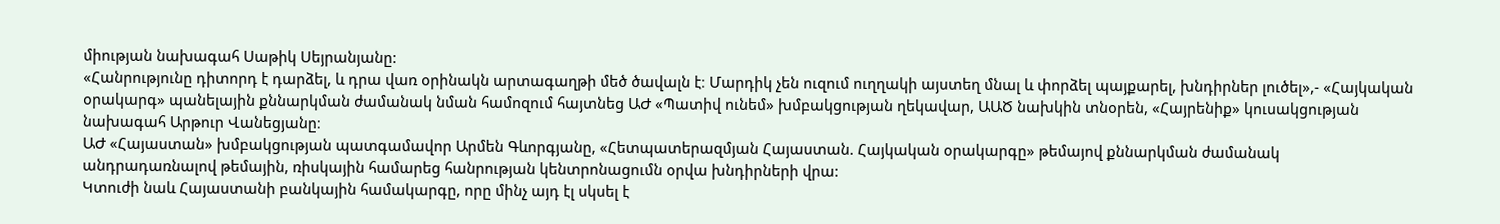միության նախագահ Սաթիկ Սեյրանյանը:
«Հանրությունը դիտորդ է դարձել, և դրա վառ օրինակն արտագաղթի մեծ ծավալն է։ Մարդիկ չեն ուզում ուղղակի այստեղ մնալ և փորձել պայքարել, խնդիրներ լուծել»,- «Հայկական օրակարգ» պանելային քննարկման ժամանակ նման համոզում հայտնեց ԱԺ «Պատիվ ունեմ» խմբակցության ղեկավար, ԱԱԾ նախկին տնօրեն, «Հայրենիք» կուսակցության նախագահ Արթուր Վանեցյանը։
ԱԺ «Հայաստան» խմբակցության պատգամավոր Արմեն Գևորգյանը, «Հետպատերազմյան Հայաստան. Հայկական օրակարգը» թեմայով քննարկման ժամանակ անդրադառնալով թեմային, ռիսկային համարեց հանրության կենտրոնացումն օրվա խնդիրների վրա:
Կտուժի նաև Հայաստանի բանկային համակարգը, որը մինչ այդ էլ սկսել է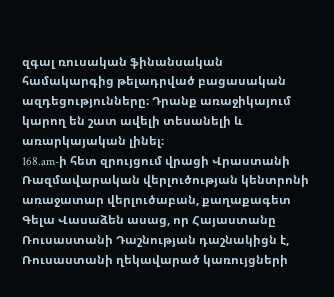զգալ ռուսական ֆինանսական համակարգից թելադրված բացասական ազդեցությունները։ Դրանք առաջիկայում կարող են շատ ավելի տեսանելի և առարկայական լինել։
168.am-ի հետ զրույցում վրացի Վրաստանի Ռազմավարական վերլուծության կենտրոնի առաջատար վերլուծաբան, քաղաքագետ Գելա Վասաձեն ասաց, որ Հայաստանը Ռուսաստանի Դաշնության դաշնակիցն է, Ռուսաստանի ղեկավարած կառույցների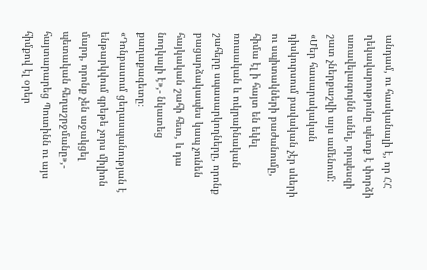անդամ, ու հասկանալի է, որ ՀՀ ղեկավարությունը պետք է փորձի առավելագույնն անել, որպեսզի շատ չներքաշվի այս ամենում:
«Մեր հասարակական դիսկուրսում բավական չէր սևերի ու սպիտակների բաժանումը, հիմա էլ ի հայտ են եկել ռուսական և ուկրաինական շահերը սպասարկողները, որոնք բացարձակապես կապ չունեն հայկական շահի հետ, և դա նողկալի է»,- նկատեց քաղաքագետը։
«Դոնբասում ցեղասպանության է ենթարկվում գրեթե չորս միլիոն մարդ, որոնք չեն աջակցել պետական հեղաշրջմանը»,- հայտարարեց Պուտինն ու այս հիմքով էլ օրեր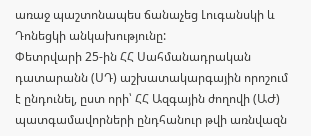առաջ պաշտոնապես ճանաչեց Լուգանսկի և Դոնեցկի անկախությունը:
Փետրվարի 25-ին ՀՀ Սահմանադրական դատարանն (ՍԴ) աշխատակարգային որոշում է ընդունել, ըստ որի՝ ՀՀ Ազգային ժողովի (ԱԺ) պատգամավորների ընդհանուր թվի առնվազն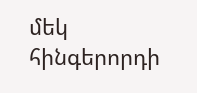մեկ հինգերորդի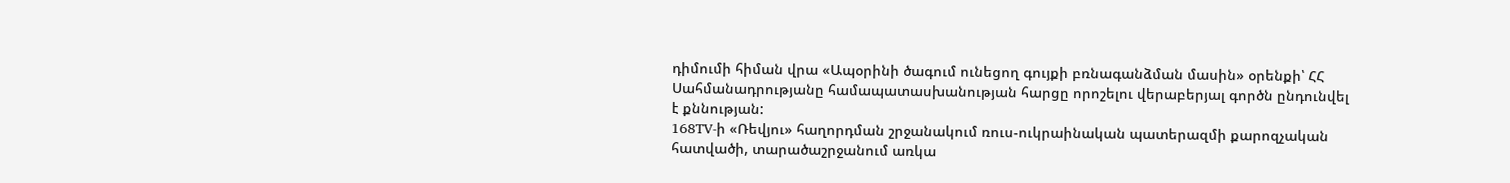դիմումի հիման վրա «Ապօրինի ծագում ունեցող գույքի բռնագանձման մասին» օրենքի՝ ՀՀ Սահմանադրությանը համապատասխանության հարցը որոշելու վերաբերյալ գործն ընդունվել է քննության:
168TV-ի «Ռեվյու» հաղորդման շրջանակում ռուս-ուկրաինական պատերազմի քարոզչական հատվածի, տարածաշրջանում առկա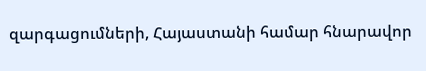զարգացումների, Հայաստանի համար հնարավոր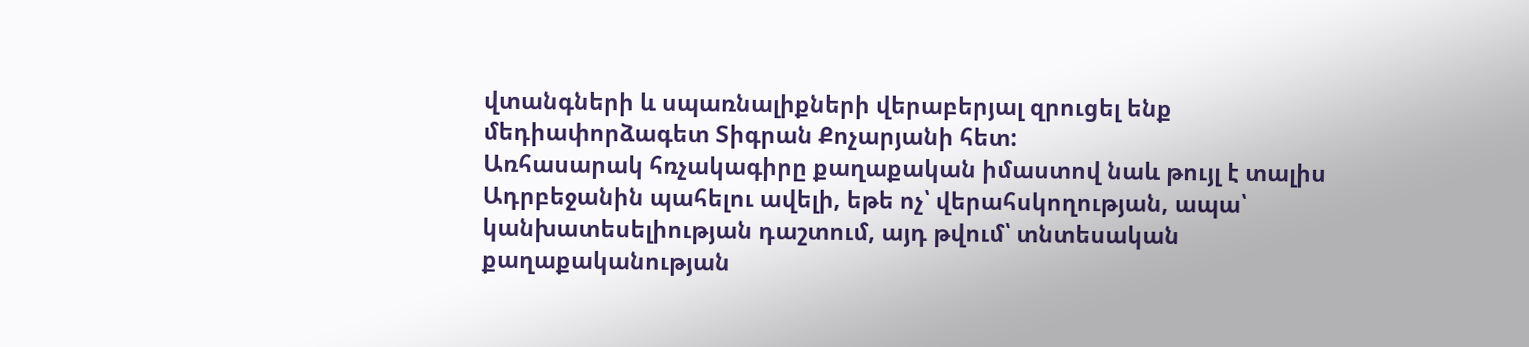վտանգների և սպառնալիքների վերաբերյալ զրուցել ենք մեդիափորձագետ Տիգրան Քոչարյանի հետ:
Առհասարակ հռչակագիրը քաղաքական իմաստով նաև թույլ է տալիս Ադրբեջանին պահելու ավելի, եթե ոչ՝ վերահսկողության, ապա՝ կանխատեսելիության դաշտում, այդ թվում՝ տնտեսական քաղաքականության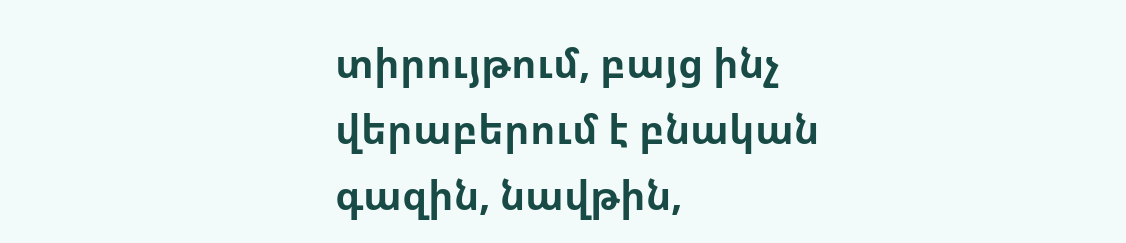տիրույթում, բայց ինչ վերաբերում է բնական գազին, նավթին,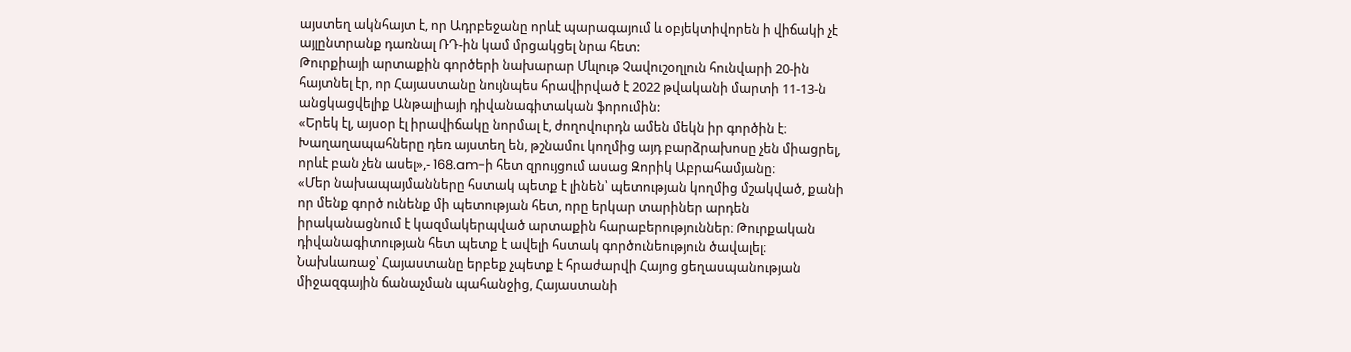այստեղ ակնհայտ է, որ Ադրբեջանը որևէ պարագայում և օբյեկտիվորեն ի վիճակի չէ այլընտրանք դառնալ ՌԴ-ին կամ մրցակցել նրա հետ:
Թուրքիայի արտաքին գործերի նախարար Մևլութ Չավուշօղլուն հունվարի 20-ին հայտնել էր, որ Հայաստանը նույնպես հրավիրված է 2022 թվականի մարտի 11-13-ն անցկացվելիք Անթալիայի դիվանագիտական ֆորումին:
«Երեկ էլ, այսօր էլ իրավիճակը նորմալ է, ժողովուրդն ամեն մեկն իր գործին է։ Խաղաղապահները դեռ այստեղ են, թշնամու կողմից այդ բարձրախոսը չեն միացրել, որևէ բան չեն ասել»,- 168.am-ի հետ զրույցում ասաց Զորիկ Աբրահամյանը։
«Մեր նախապայմանները հստակ պետք է լինեն՝ պետության կողմից մշակված, քանի որ մենք գործ ունենք մի պետության հետ, որը երկար տարիներ արդեն իրականացնում է կազմակերպված արտաքին հարաբերություններ։ Թուրքական դիվանագիտության հետ պետք է ավելի հստակ գործունեություն ծավալել։ Նախևառաջ՝ Հայաստանը երբեք չպետք է հրաժարվի Հայոց ցեղասպանության միջազգային ճանաչման պահանջից, Հայաստանի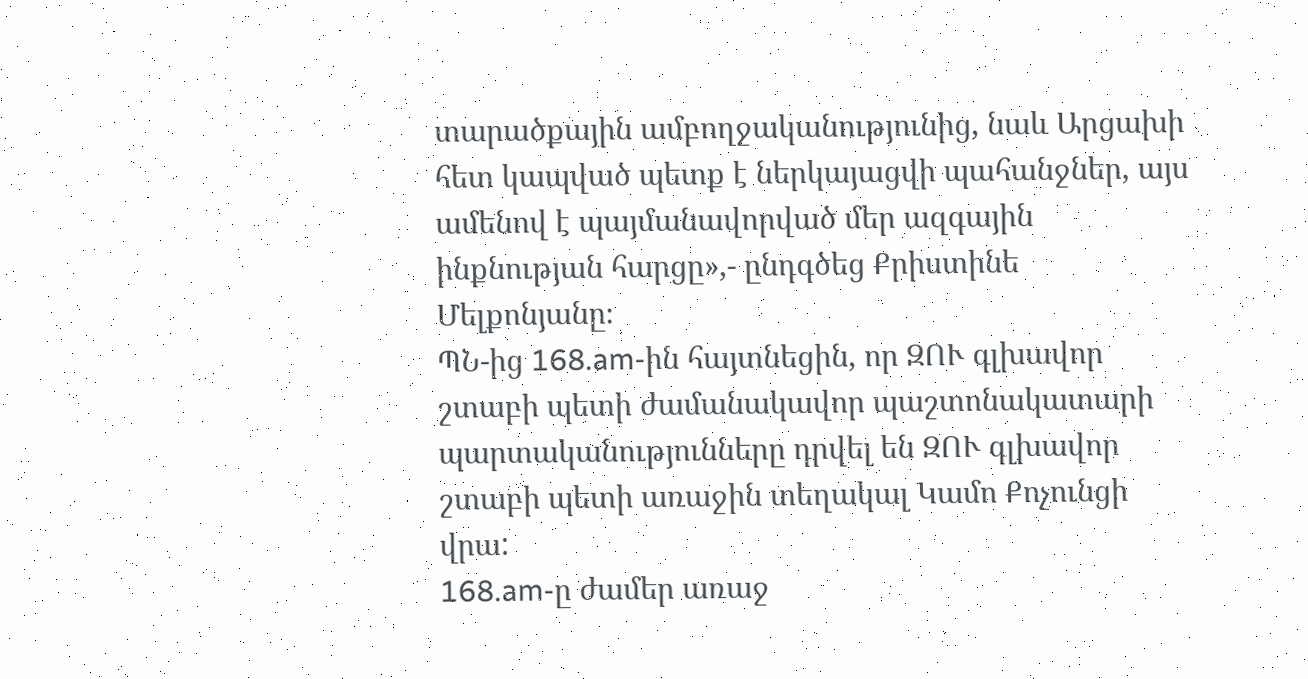տարածքային ամբողջականությունից, նաև Արցախի հետ կապված պետք է ներկայացվի պահանջներ, այս ամենով է պայմանավորված մեր ազգային ինքնության հարցը»,- ընդգծեց Քրիստինե Մելքոնյանը։
ՊՆ-ից 168.am-ին հայտնեցին, որ ԶՈՒ գլխավոր շտաբի պետի ժամանակավոր պաշտոնակատարի պարտականությունները դրվել են ԶՈՒ գլխավոր շտաբի պետի առաջին տեղակալ Կամո Քոչունցի վրա:
168.am-ը ժամեր առաջ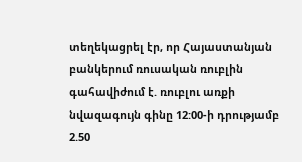տեղեկացրել էր, որ Հայաստանյան բանկերում ռուսական ռուբլին գահավիժում է. ռուբլու առքի նվազագույն գինը 12:00-ի դրությամբ 2.50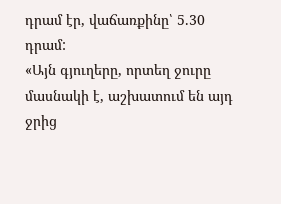դրամ էր, վաճառքինը՝ 5.30 դրամ:
«Այն գյուղերը, որտեղ ջուրը մասնակի է, աշխատում են այդ ջրից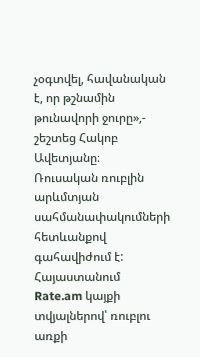չօգտվել, հավանական է, որ թշնամին թունավորի ջուրը»,- շեշտեց Հակոբ Ավետյանը։
Ռուսական ռուբլին արևմտյան սահմանափակումների հետևանքով գահավիժում է: Հայաստանում Rate.am կայքի տվյալներով՝ ռուբլու առքի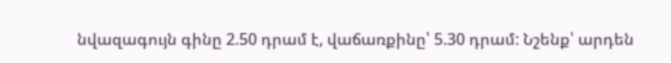նվազագույն գինը 2.50 դրամ է, վաճառքինը՝ 5.30 դրամ: Նշենք՝ արդեն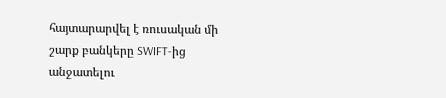հայտարարվել է ռուսական մի շարք բանկերը SWIFT-ից անջատելու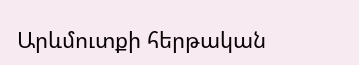Արևմուտքի հերթական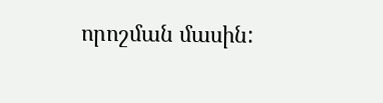որոշման մասին: